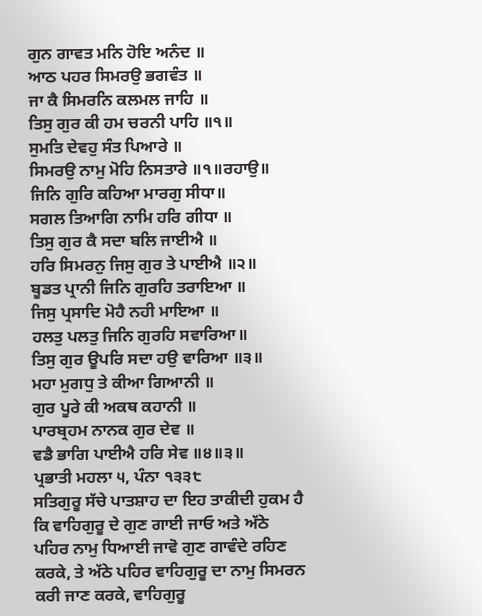ਗੁਨ ਗਾਵਤ ਮਨਿ ਹੋਇ ਅਨੰਦ ॥
ਆਠ ਪਹਰ ਸਿਮਰਉ ਭਗਵੰਤ ॥
ਜਾ ਕੈ ਸਿਮਰਨਿ ਕਲਮਲ ਜਾਹਿ ॥
ਤਿਸੁ ਗੁਰ ਕੀ ਹਮ ਚਰਨੀ ਪਾਹਿ ॥੧॥
ਸੁਮਤਿ ਦੇਵਹੁ ਸੰਤ ਪਿਆਰੇ ॥
ਸਿਮਰਉ ਨਾਮੁ ਮੋਹਿ ਨਿਸਤਾਰੇ ॥੧॥ਰਹਾਉ॥
ਜਿਨਿ ਗੁਰਿ ਕਹਿਆ ਮਾਰਗੁ ਸੀਧਾ॥
ਸਗਲ ਤਿਆਗਿ ਨਾਮਿ ਹਰਿ ਗੀਧਾ ॥
ਤਿਸੁ ਗੁਰ ਕੈ ਸਦਾ ਬਲਿ ਜਾਈਐ ॥
ਹਰਿ ਸਿਮਰਨੁ ਜਿਸੁ ਗੁਰ ਤੇ ਪਾਈਐ ॥੨॥
ਬੂਡਤ ਪ੍ਰਾਨੀ ਜਿਨਿ ਗੁਰਹਿ ਤਰਾਇਆ ॥
ਜਿਸੁ ਪ੍ਰਸਾਦਿ ਮੋਹੈ ਨਹੀ ਮਾਇਆ ॥
ਹਲਤੁ ਪਲਤੁ ਜਿਨਿ ਗੁਰਹਿ ਸਵਾਰਿਆ॥
ਤਿਸੁ ਗੁਰ ਊਪਰਿ ਸਦਾ ਹਉ ਵਾਰਿਆ ॥੩॥
ਮਹਾ ਮੁਗਧੁ ਤੇ ਕੀਆ ਗਿਆਨੀ ॥
ਗੁਰ ਪੂਰੇ ਕੀ ਅਕਥ ਕਹਾਨੀ ॥
ਪਾਰਬ੍ਰਹਮ ਨਾਨਕ ਗੁਰ ਦੇਵ ॥
ਵਡੈ ਭਾਗਿ ਪਾਈਐ ਹਰਿ ਸੇਵ ॥੪॥੩॥
ਪ੍ਰਭਾਤੀ ਮਹਲਾ ੫, ਪੰਨਾ ੧੩੩੮
ਸਤਿਗੁਰੂ ਸੱਚੇ ਪਾਤਸ਼ਾਹ ਦਾ ਇਹ ਤਾਕੀਦੀ ਹੁਕਮ ਹੈ ਕਿ ਵਾਹਿਗੁਰੂ ਦੇ ਗੁਣ ਗਾਈ ਜਾਓ ਅਤੇ ਅੱਠੇ ਪਹਿਰ ਨਾਮੁ ਧਿਆਈ ਜਾਵੋ ਗੁਣ ਗਾਵੰਦੇ ਰਹਿਣ ਕਰਕੇ, ਤੇ ਅੱਠੇ ਪਹਿਰ ਵਾਹਿਗੁਰੂ ਦਾ ਨਾਮੁ ਸਿਮਰਨ ਕਰੀ ਜਾਣ ਕਰਕੇ, ਵਾਹਿਗੁਰੂ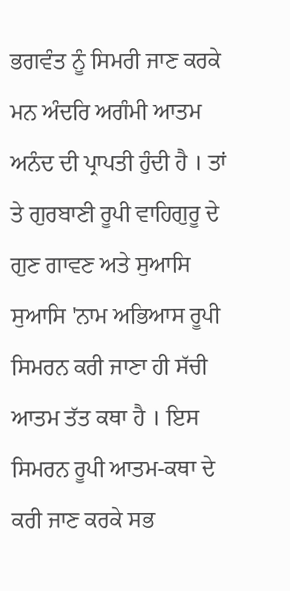ਭਗਵੰਤ ਨੂੰ ਸਿਮਰੀ ਜਾਣ ਕਰਕੇ ਮਨ ਅੰਦਰਿ ਅਗੰਮੀ ਆਤਮ ਅਨੰਦ ਦੀ ਪ੍ਰਾਪਤੀ ਹੁੰਦੀ ਹੈ । ਤਾਂ ਤੇ ਗੁਰਬਾਣੀ ਰੂਪੀ ਵਾਹਿਗੁਰੂ ਦੇ ਗੁਣ ਗਾਵਣ ਅਤੇ ਸੁਆਸਿ ਸੁਆਸਿ 'ਨਾਮ ਅਭਿਆਸ ਰੂਪੀ ਸਿਮਰਨ ਕਰੀ ਜਾਣਾ ਹੀ ਸੱਚੀ ਆਤਮ ਤੱਤ ਕਥਾ ਹੈ । ਇਸ ਸਿਮਰਨ ਰੂਪੀ ਆਤਮ-ਕਥਾ ਦੇ ਕਰੀ ਜਾਣ ਕਰਕੇ ਸਭ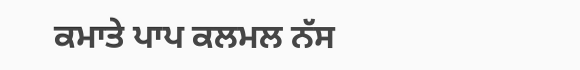ਕਮਾਤੇ ਪਾਪ ਕਲਮਲ ਨੱਸ